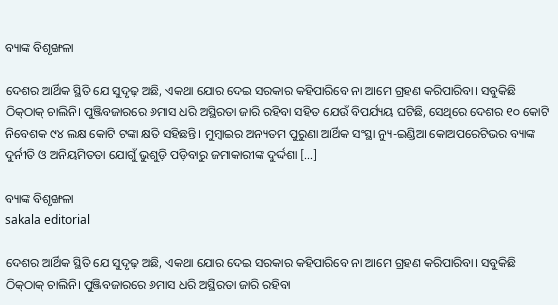ବ୍ୟାଙ୍କ ବିଶୃଙ୍ଖଳା

ଦେଶର ଆର୍ଥିକ ସ୍ଥିତି ଯେ ସୁଦୃଢ଼ ଅଛି, ଏକଥା ଯୋର ଦେଇ ସରକାର କହିପାରିବେ ନା ଆମେ ଗ୍ରହଣ କରିପାରିବା। ସବୁକିଛି ଠିକ୍‌‌ଠାକ୍‌‌ ଚାଲିନି। ପୁଞ୍ଜିବଜାରରେ ୬ମାସ ଧରି ଅସ୍ଥିରତା ଜାରି ରହିବା ସହିତ ଯେଉଁ ବିପର୍ଯ୍ୟୟ ଘଟିଛି, ସେଥିରେ ଦେଶର ୧୦ କୋଟି ନିବେଶକ ୯୪ ଲକ୍ଷ କୋଟି ଟଙ୍କା କ୍ଷତି ସହିଛନ୍ତି। ମୁମ୍ବାଇର ଅନ୍ୟତମ ପୁରୁଣା ଆର୍ଥିକ ସଂସ୍ଥା ନ୍ୟୁ-ଇଣ୍ଡିଆ କୋଅପରେଟିଭର ବ୍ୟାଙ୍କ ଦୁର୍ନୀତି ଓ ଅନିୟମିତତା ଯୋଗୁଁ ଭୁଶୁଡ଼ି ପଡ଼ିବାରୁ ଜମାକାରୀଙ୍କ ଦୁର୍ଦ୍ଦଶା […]

ବ୍ୟାଙ୍କ ବିଶୃଙ୍ଖଳା
sakala editorial

ଦେଶର ଆର୍ଥିକ ସ୍ଥିତି ଯେ ସୁଦୃଢ଼ ଅଛି, ଏକଥା ଯୋର ଦେଇ ସରକାର କହିପାରିବେ ନା ଆମେ ଗ୍ରହଣ କରିପାରିବା। ସବୁକିଛି ଠିକ୍‌‌ଠାକ୍‌‌ ଚାଲିନି। ପୁଞ୍ଜିବଜାରରେ ୬ମାସ ଧରି ଅସ୍ଥିରତା ଜାରି ରହିବା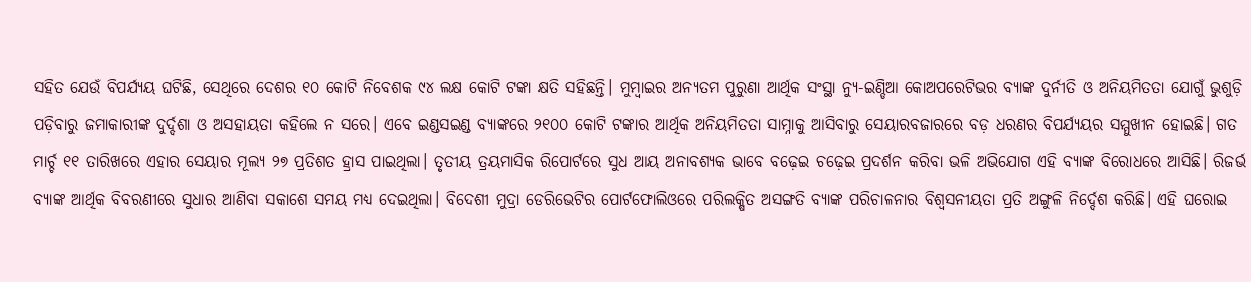ସହିତ ଯେଉଁ ବିପର୍ଯ୍ୟୟ ଘଟିଛି, ସେଥିରେ ଦେଶର ୧୦ କୋଟି ନିବେଶକ ୯୪ ଲକ୍ଷ କୋଟି ଟଙ୍କା କ୍ଷତି ସହିଛନ୍ତି। ମୁମ୍ବାଇର ଅନ୍ୟତମ ପୁରୁଣା ଆର୍ଥିକ ସଂସ୍ଥା ନ୍ୟୁ-ଇଣ୍ଡିଆ କୋଅପରେଟିଭର ବ୍ୟାଙ୍କ ଦୁର୍ନୀତି ଓ ଅନିୟମିତତା ଯୋଗୁଁ ଭୁଶୁଡ଼ି ପଡ଼ିବାରୁ ଜମାକାରୀଙ୍କ ଦୁର୍ଦ୍ଦଶା ଓ ଅସହାୟତା କହିଲେ ନ ସରେ। ଏବେ ଇଣ୍ଡସଇଣ୍ଡ ବ୍ୟାଙ୍କରେ ୨୧୦୦ କୋଟି ଟଙ୍କାର ଆର୍ଥିକ ଅନିୟମିତତା ସାମ୍ନାକୁ ଆସିବାରୁ ସେୟାରବଜାରରେ ବଡ଼ ଧରଣର ବିପର୍ଯ୍ୟୟର ସମ୍ମୁଖୀନ ହୋଇଛି। ଗତ ମାର୍ଚ୍ଚ ୧୧ ତାରିଖରେ ଏହାର ସେୟାର ମୂଲ୍ୟ ୨୭ ପ୍ରତିଶତ ହ୍ରାସ ପାଇଥିଲା। ତୃତୀୟ ତ୍ରୟମାସିକ ରିପୋର୍ଟରେ ସୁଧ ଆୟ ଅନାବଶ୍ୟକ ଭାବେ ବଢ଼େଇ ଚଢ଼େଇ ପ୍ରଦର୍ଶନ କରିବା ଭଳି ଅଭିଯୋଗ ଏହି ବ୍ୟାଙ୍କ ବିରୋଧରେ ଆସିଛି। ରିଜର୍ଭ ବ୍ୟାଙ୍କ ଆର୍ଥିକ ବିବରଣୀରେ ସୁଧାର ଆଣିବା ସକାଶେ ସମୟ ମଧ୍ୟ ଦେଇଥିଲା। ବିଦେଶୀ ମୁଦ୍ରା ଡେରିଭେଟିର ପୋର୍ଟଫୋଲିଓରେ ପରିଲକ୍ଷିତ ଅସଙ୍ଗତି ବ୍ୟାଙ୍କ ପରିଚାଳନାର ବିଶ୍ୱସନୀୟତା ପ୍ରତି ଅଙ୍ଗୁଳି ନିର୍ଦ୍ଦେଶ କରିଛି। ଏହି ଘରୋଇ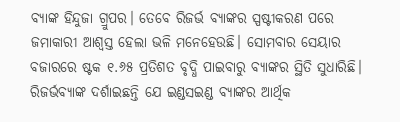ବ୍ୟାଙ୍କ ହିନ୍ଦୁଜା ଗ୍ରୁପର। ତେବେ ରିଜର୍ଭ ବ୍ୟାଙ୍କର ସ୍ପଷ୍ଟୀକରଣ ପରେ ଜମାକାରୀ ଆଶ୍ୱସ୍ତ ହେଲା ଭଳି ମନେହେଉଛି। ସୋମବାର ସେୟାର ବଜାରରେ ଷ୍ଟକ ୧.୬୫ ପ୍ରତିଶତ ବୃଦ୍ଧି ପାଇବାରୁ ବ୍ୟାଙ୍କର ସ୍ଥିତି ସୁଧାରିଛି। ରିଜର୍ଭବ୍ୟାଙ୍କ ଦର୍ଶାଇଛନ୍ତି ଯେ ଇଣ୍ଡସଇଣ୍ଡ ବ୍ୟାଙ୍କର ଆର୍ଥିକ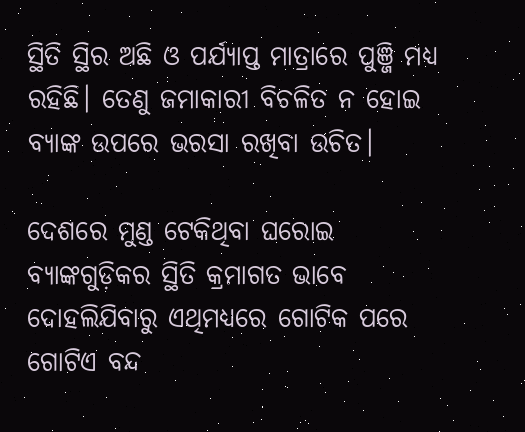ସ୍ଥିତି ସ୍ଥିର ଅଛି ଓ ପର୍ଯ୍ୟାପ୍ତ ମାତ୍ରାରେ ପୁଞ୍ଜି ମଧ୍ୟ ରହିଛି। ତେଣୁ ଜମାକାରୀ ବିଚଳିତ ନ ହୋଇ ବ୍ୟାଙ୍କ ଉପରେ ଭରସା ରଖିବା ଉଚିତ।

ଦେଶରେ ମୁଣ୍ଡ ଟେକିଥିବା ଘରୋଇ ବ୍ୟାଙ୍କଗୁଡ଼ିକର ସ୍ଥିତି କ୍ରମାଗତ ଭାବେ ଦୋହଲିଯିବାରୁ ଏଥିମଧ୍ୟରେ ଗୋଟିକ ପରେ ଗୋଟିଏ ବନ୍ଦ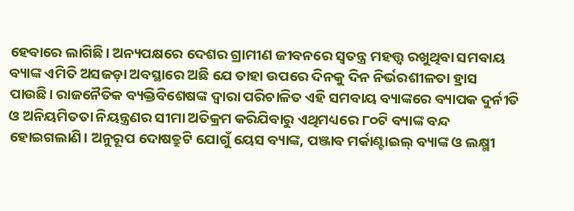ହେବାରେ ଲାଗିଛି। ଅନ୍ୟପକ୍ଷରେ ଦେଶର ଗ୍ରାମୀଣ ଜୀବନରେ ସ୍ୱତନ୍ତ୍ର ମହତ୍ତ୍ୱ ରଖୁଥିବା ସମବାୟ ବ୍ୟାଙ୍କ ଏମିତି ଅସଜଡ଼ା ଅବସ୍ଥାରେ ଅଛି ଯେ ତାହା ଉପରେ ଦିନକୁ ଦିନ ନିର୍ଭରଶୀଳତା ହ୍ରାସ ପାଉଛି। ରାଜନୈତିକ ବ୍ୟକ୍ତିବିଶେଷଙ୍କ ଦ୍ୱାରା ପରିଚାଳିତ ଏହି ସମବାୟ ବ୍ୟାଙ୍କରେ ବ୍ୟାପକ ଦୁର୍ନୀତି ଓ ଅନିୟମିତତା ନିୟନ୍ତ୍ରଣର ସୀମା ଅତିକ୍ରମ କରିଯିବାରୁ ଏଥିମଧ୍ୟରେ ୮୦ଟି ବ୍ୟାଙ୍କ ବନ୍ଦ ହୋଇଗଲାଣି। ଅନୁରୂପ ଦୋଷତ୍ରୁଟି ଯୋଗୁଁ ୟେସ ବ୍ୟାଙ୍କ, ପଞ୍ଜାବ ମର୍କାଣ୍ଟାଇଲ୍‌‌ ବ୍ୟାଙ୍କ ଓ ଲକ୍ଷ୍ମୀ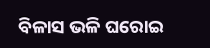ବିଳାସ ଭଳି ଘରୋଇ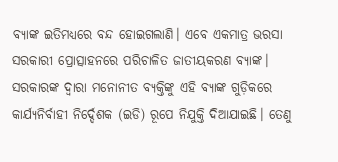ବ୍ୟାଙ୍କ ଇତିମଧ୍ୟରେ ବନ୍ଦ ହୋଇଗଲାଣି। ଏବେ ଏକମାତ୍ର ଭରସା ସରକାରୀ ପ୍ରୋତ୍ସାହନରେ ପରିଚାଳିତ ଜାତୀୟକରଣ ବ୍ୟାଙ୍କ। ସରକାରଙ୍କ ଦ୍ୱାରା ମନୋନୀତ ବ୍ୟକ୍ତିଙ୍କୁ ଏହି ବ୍ୟାଙ୍କ ଗୁଡ଼ିକରେ କାର୍ଯ୍ୟନିର୍ବାହୀ ନିର୍ଦ୍ଦେଶକ (ଇଡି) ରୂପେ ନିଯୁକ୍ତି ଦିଆଯାଇଛି। ତେଣୁ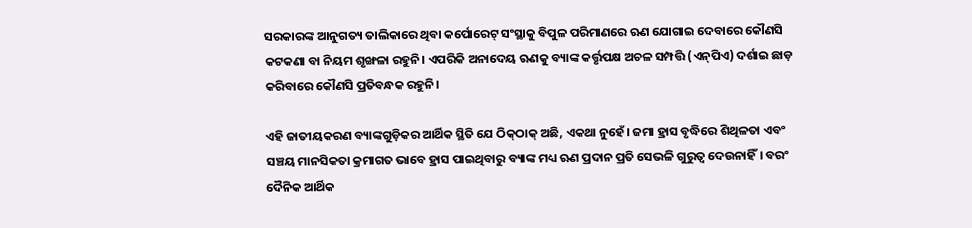ସରକାରଙ୍କ ଆନୁଗତ୍ୟ ତାଲିକାରେ ଥିବା କର୍ପୋରେଟ୍‌‌ ସଂସ୍ଥାକୁ ବିପୁଳ ପରିମାଣରେ ଋଣ ଯୋଗାଇ ଦେବାରେ କୌଣସି କଟକଣା ବା ନିୟମ ଶୃଙ୍ଖଳା ରହୁନି। ଏପରିକି ଅନାଦେୟ ଋଣକୁ ବ୍ୟାଙ୍କ କର୍ତ୍ତୃପକ୍ଷ ଅଚଳ ସମ୍ପତ୍ତି (ଏନ୍‌‌ପିଏ) ଦର୍ଶାଇ ଛାଡ଼ କରିବାରେ କୌଣସି ପ୍ରତିବନ୍ଧକ ରହୁନି।

ଏହି ଜାତୀୟକରଣ ବ୍ୟାଙ୍କଗୁଡ଼ିକର ଆର୍ଥିକ ସ୍ଥିତି ଯେ ଠିକ୍‌‌ଠାକ୍‌‌ ଅଛି, ଏକଥା ନୁହେଁ। ଜମା ହ୍ରାସ ବୃଦ୍ଧିରେ ଶିଥିଳତା ଏବଂ ସଞ୍ଚୟ ମାନସିକତା କ୍ରମାଗତ ଭାବେ ହ୍ରାସ ପାଇଥିବାରୁ ବ୍ୟାଙ୍କ ମଧ୍ୟ ଋଣ ପ୍ରଦାନ ପ୍ରତି ସେଭଳି ଗୁରୁତ୍ୱ ଦେଉନାହିଁ। ବରଂ ଦୈନିକ ଆର୍ଥିକ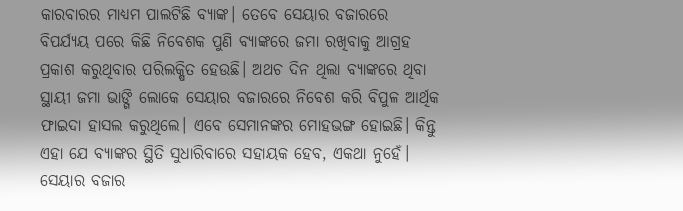କାରବାରର ମାଧ୍ୟମ ପାଲଟିଛି ବ୍ୟାଙ୍କ। ତେବେ ସେୟାର ବଜାରରେ ବିପର୍ଯ୍ୟୟ ପରେ କିଛି ନିବେଶକ ପୁଣି ବ୍ୟାଙ୍କରେ ଜମା ରଖିବାକୁ ଆଗ୍ରହ ପ୍ରକାଶ କରୁଥିବାର ପରିଲକ୍ଷିତ ହେଉଛି। ଅଥଚ ଦିନ ଥିଲା ବ୍ୟାଙ୍କରେ ଥିବା ସ୍ଥାୟୀ ଜମା ଭାଙ୍ଗି ଲୋକେ ସେୟାର ବଜାରରେ ନିବେଶ କରି ବିପୁଳ ଆର୍ଥିକ ଫାଇଦା ହାସଲ କରୁଥିଲେ। ଏବେ ସେମାନଙ୍କର ମୋହଭଙ୍ଗ ହୋଇଛି। କିନ୍ତୁ ଏହା ଯେ ବ୍ୟାଙ୍କର ସ୍ଥିତି ସୁଧାରିବାରେ ସହାୟକ ହେବ, ଏକଥା ନୁହେଁ। ସେୟାର ବଜାର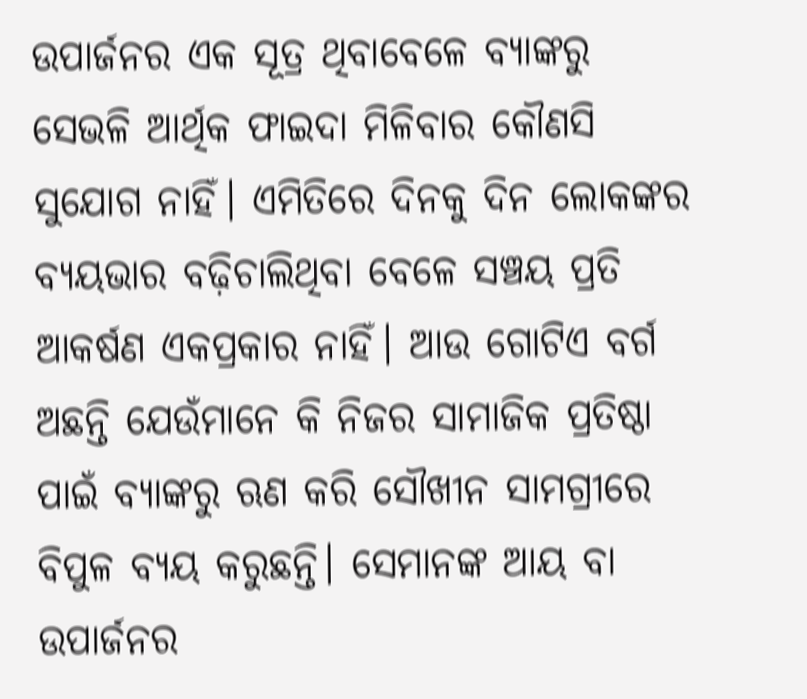ଉପାର୍ଜନର ଏକ ସୂତ୍ର ଥିବାବେଳେ ବ୍ୟାଙ୍କରୁ ସେଭଳି ଆର୍ଥିକ ଫାଇଦା ମିଳିବାର କୌଣସି ସୁଯୋଗ ନାହିଁ। ଏମିତିରେ ଦିନକୁ ଦିନ ଲୋକଙ୍କର ବ୍ୟୟଭାର ବଢ଼ିଚାଲିଥିବା ବେଳେ ସଞ୍ଚୟ ପ୍ରତି ଆକର୍ଷଣ ଏକପ୍ରକାର ନାହିଁ। ଆଉ ଗୋଟିଏ ବର୍ଗ ଅଛନ୍ତି ଯେଉଁମାନେ କି ନିଜର ସାମାଜିକ ପ୍ରତିଷ୍ଠା ପାଇଁ ବ୍ୟାଙ୍କରୁ ଋଣ କରି ସୌଖୀନ ସାମଗ୍ରୀରେ ବିପୁଳ ବ୍ୟୟ କରୁଛନ୍ତି। ସେମାନଙ୍କ ଆୟ ବା ଉପାର୍ଜନର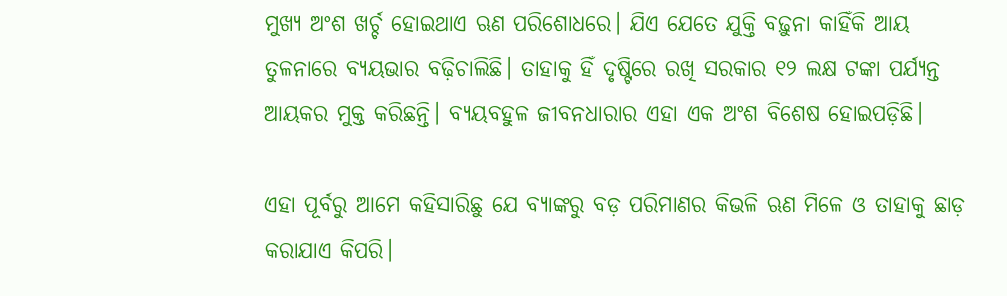ମୁଖ୍ୟ ଅଂଶ ଖର୍ଚ୍ଚ ହୋଇଥାଏ ଋଣ ପରିଶୋଧରେ। ଯିଏ ଯେତେ ଯୁକ୍ତି ବଢ଼ୁନା କାହିଁକି ଆୟ ତୁଳନାରେ ବ୍ୟୟଭାର ବଢ଼ିଚାଲିଛି। ତାହାକୁ ହିଁ ଦୃଷ୍ଟିରେ ରଖି ସରକାର ୧୨ ଲକ୍ଷ ଟଙ୍କା ପର୍ଯ୍ୟନ୍ତ ଆୟକର ମୁକ୍ତ କରିଛନ୍ତି। ବ୍ୟୟବହୁଳ ଜୀବନଧାରାର ଏହା ଏକ ଅଂଶ ବିଶେଷ ହୋଇପଡ଼ିଛି।

ଏହା ପୂର୍ବରୁ ଆମେ କହିସାରିଛୁ ଯେ ବ୍ୟାଙ୍କରୁ ବଡ଼ ପରିମାଣର କିଭଳି ଋଣ ମିଳେ ଓ ତାହାକୁ ଛାଡ଼ କରାଯାଏ କିପରି।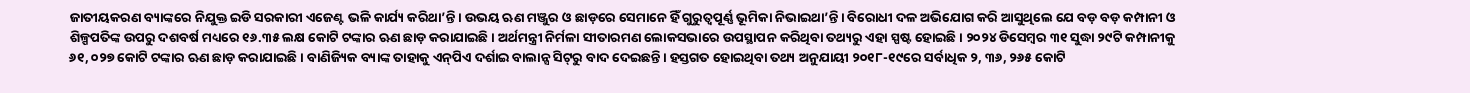ଜାତୀୟକରଣ ବ୍ୟାଙ୍କରେ ନିଯୁକ୍ତ ଇଡି ସରକାରୀ ଏଜେଣ୍ଟ ଭଳି କାର୍ଯ୍ୟ କରିଥା’ନ୍ତି। ଉଭୟ ଋଣ ମଞ୍ଜୁର ଓ ଛାଡ଼ରେ ସେମାନେ ହିଁ ଗୁରୁତ୍ୱପୂର୍ଣ୍ଣ ଭୂମିକା ନିଭାଇଥା’ନ୍ତି। ବିରୋଧୀ ଦଳ ଅଭିଯୋଗ କରି ଆସୁଥିଲେ ଯେ ବଡ଼ ବଡ଼ କମ୍ପାନୀ ଓ ଶିଳ୍ପପତିଙ୍କ ଉପରୁ ଦଶବର୍ଷ ମଧ୍ୟରେ ୧୬.୩୫ ଲକ୍ଷ କୋଟି ଟଙ୍କାର ଋଣ ଛାଡ଼ କରାଯାଇଛି। ଅର୍ଥମନ୍ତ୍ରୀ ନିର୍ମଳା ସୀତାରମଣ ଲୋକସଭାରେ ଉପସ୍ଥାପନ କରିଥିବା ତଥ୍ୟରୁ ଏହା ସ୍ପଷ୍ଟ ହୋଇଛି। ୨୦୨୪ ଡିସେମ୍ବର ୩୧ ସୁଦ୍ଧା ୨୯ଟି କମ୍ପାନୀକୁ ୬୧, ୦୨୭ କୋଟି ଟଙ୍କାର ଋଣ ଛାଡ଼ କରାଯାଇଛି। ବାଣିଜ୍ୟିକ ବ୍ୟାଙ୍କ ତାହାକୁ ଏନ୍‌‌ପିଏ ଦର୍ଶାଇ ବାଲାନ୍ସ ସିଟ୍‌‌ରୁ ବାଦ ଦେଇଛନ୍ତି। ହସ୍ତଗତ ହୋଇଥିବା ତଥ୍ୟ ଅନୁଯାୟୀ ୨୦୧୮-୧୯ରେ ସର୍ବାଧିକ ୨, ୩୬, ୨୬୫ କୋଟି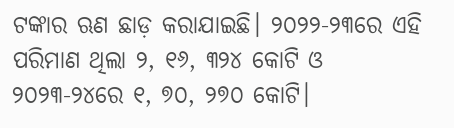ଟଙ୍କାର ଋଣ ଛାଡ଼ କରାଯାଇଛି। ୨୦୨୨-୨୩ରେ ଏହି ପରିମାଣ ଥିଲା ୨, ୧୬, ୩୨୪ କୋଟି ଓ ୨୦୨୩-୨୪ରେ ୧, ୭୦, ୨୭୦ କୋଟି।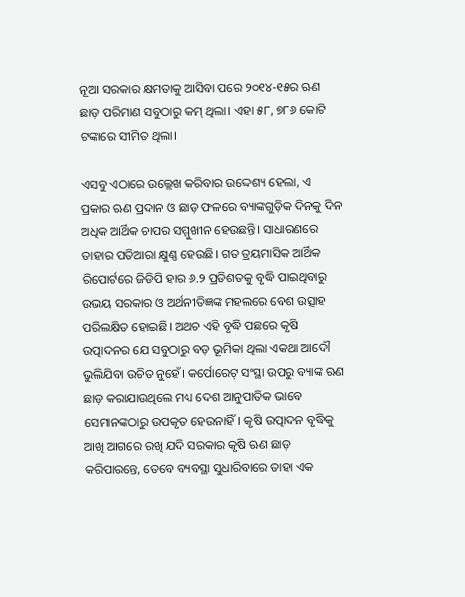ନୂଆ ସରକାର କ୍ଷମତାକୁ ଆସିବା ପରେ ୨୦୧୪-୧୫ର ଋଣ ଛାଡ଼ ପରିମାଣ ସବୁଠାରୁ କମ୍‌‌ ଥିଲା। ଏହା ୫୮, ୭୮୬ କୋଟି ଟଙ୍କାରେ ସୀମିତ ଥିଲା।

ଏସବୁ ଏଠାରେ ଉଲ୍ଲେଖ କରିବାର ଉଦ୍ଦେଶ୍ୟ ହେଲା, ଏ ପ୍ରକାର ଋଣ ପ୍ରଦାନ ଓ ଛାଡ଼ ଫଳରେ ବ୍ୟାଙ୍କଗୁଡ଼ିକ ଦିନକୁ ଦିନ ଅଧିକ ଆର୍ଥିକ ଚାପର ସମ୍ମୁଖୀନ ହେଉଛନ୍ତି। ସାଧାରଣରେ ତାହାର ପତିଆରା କ୍ଷୁଣ୍ଣ ହେଉଛି। ଗତ ତ୍ରୟମାସିକ ଆର୍ଥିକ ରିପୋର୍ଟରେ ଜିଡିପି ହାର ୬.୨ ପ୍ରତିଶତକୁ ବୃଦ୍ଧି ପାଇଥିବାରୁ ଉଭୟ ସରକାର ଓ ଅର୍ଥନୀତିଜ୍ଞଙ୍କ ମହଲରେ ବେଶ ଉତ୍ସାହ ପରିଲକ୍ଷିତ ହୋଇଛି। ଅଥଚ ଏହି ବୃଦ୍ଧି ପଛରେ କୃଷି ଉତ୍ପାଦନର ଯେ ସବୁଠାରୁ ବଡ଼ ଭୂମିକା ଥିଲା ଏକଥା ଆଦୌ ଭୁଲିଯିବା ଉଚିତ ନୁହେଁ। କର୍ପୋରେଟ୍‌‌ ସଂସ୍ଥା ଉପରୁ ବ୍ୟାଙ୍କ ଋଣ ଛାଡ଼ କରାଯାଉଥିଲେ ମଧ୍ୟ ଦେଶ ଆନୁପାତିକ ଭାବେ ସେମାନଙ୍କଠାରୁ ଉପକୃତ ହେଉନାହିଁ। କୃଷି ଉତ୍ପାଦନ ବୃଦ୍ଧିକୁ ଆଖି ଆଗରେ ରଖି ଯଦି ସରକାର କୃଷି ଋଣ ଛାଡ଼ କରିପାରନ୍ତେ, ତେବେ ବ୍ୟବସ୍ଥା ସୁଧାରିବାରେ ତାହା ଏକ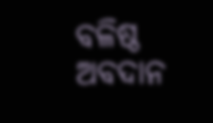ବଳିଷ୍ଠ ଅବଦାନ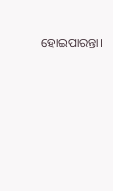ହୋଇପାରନ୍ତା।